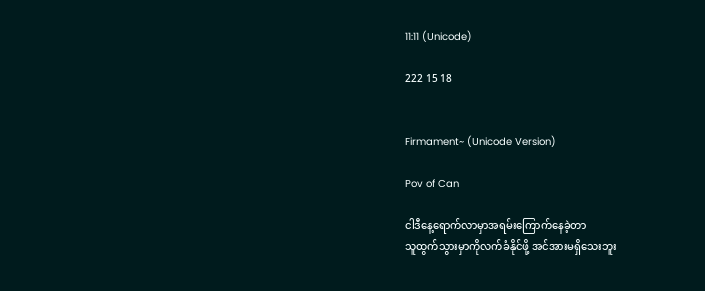11:11 (Unicode)

222 15 18


Firmament~ (Unicode Version)

Pov of Can

ငါဒီနေ့ရောက်လာမှာအရမ်းကြောက်နေခဲ့တာ
သူထွက်သွားမှာကိုလက်ခံနိုင်ဖို့ အင်အားမရှိသေးဘူး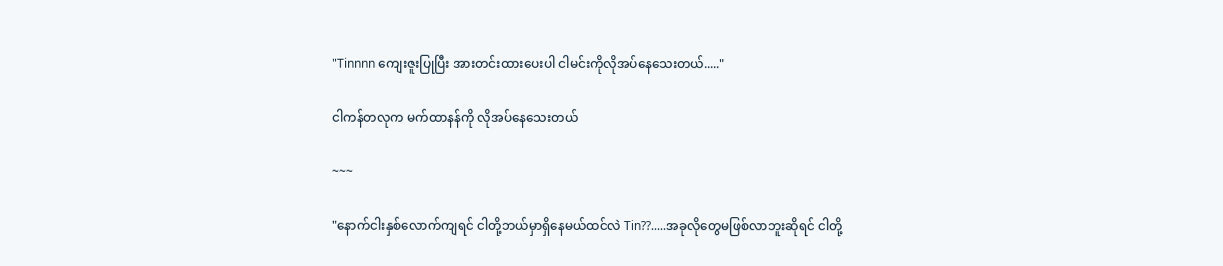"Tinnnn ကျေးဇူးပြုပြီး အားတင်းထားပေးပါ ငါမင်းကိုလိုအပ်နေသေးတယ်....."

ငါကန်တလုက မက်ထာနန်ကို လိုအပ်နေသေးတယ်

~~~

"နောက်ငါးနှစ်လောက်ကျရင် ငါတို့ဘယ်မှာရှိနေမယ်ထင်လဲ Tin??.....အခုလိုတွေမဖြစ်လာဘူးဆိုရင် ငါတို့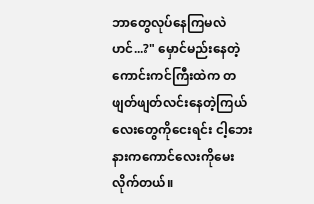ဘာတွေလုပ်နေကြမလဲဟင်...?" မှောင်မည်းနေတဲ့ကောင်းကင်ကြီးထဲက တဖျတ်ဖျတ်လင်းနေတဲ့ကြယ်လေးတွေကိုငေးရင်း ငါ့ဘေးနားကကောင်လေးကိုမေးလိုက်တယ်။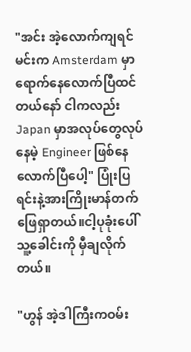"အင်း အဲ့လောက်ကျရင် မင်းက Amsterdam မှာရောက်နေလောက်ပြီထင်တယ်နော် ငါကလည်း Japan မှာအလုပ်တွေလုပ်နေမဲ့ Engineer ဖြစ်နေလောက်ပြီပေါ့" ပြုံးပြရင်းနဲ့အားကြိုးမာန်တက်ဖြေရှာတယ်။ငါ့ပုခုံးပေါ်သူ့ခေါင်းကို မှီချလိုက်တယ်။

"ဟွန် အဲ့ဒါကြီးကဝမ်း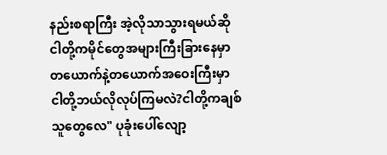နည်းစရာကြီး အဲ့လိုသာသွားရမယ်ဆို ငါတို့ကမိုင်တွေအများကြီးခြားနေမှာ
တယောက်နဲ့တယောက်အဝေးကြီးမှာငါတို့ဘယ်လိုလုပ်ကြမလဲ?ငါတို့ကချစ်သူတွေလေ" ပုခုံးပေါ်လျော့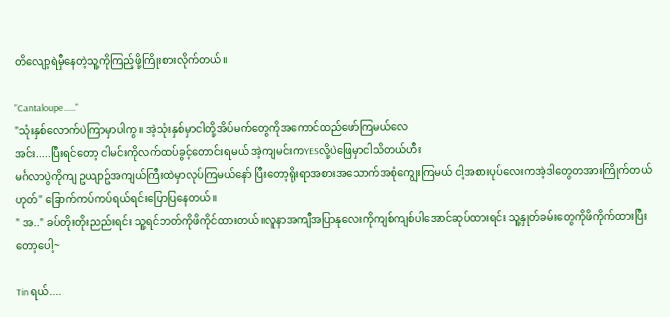တိလျော့ရဲမှီနေတဲ့သူ့ကိုကြည့်ဖို့ကြိုးစားလိုက်တယ်။

"Cantaloupe......"
"သုံးနှစ်လောက်ပဲကြာမှာပါကွ။ အဲ့သုံးနှစ်မှာငါတို့အိပ်မက်တွေကိုအကောင်ထည်ဖော်ကြမယ်လေ
အင်း.....ပြီးရင်တော့ ငါမင်းကိုလက်ထပ်ခွင့်တောင်းရမယ် အဲ့ကျမင်းကYESလို့ပဲဖြေမှာငါသိတယ်ဟီး
မင်္ဂလာပွဲကိုကျ ဥယျာဥ်အကျယ်ကြီးထဲမှာလုပ်ကြမယ်နော် ပြီးတော့ရိုးရာအစားအသောက်အစုံကျွေးကြမယ် ငါ့အစားပုပ်လေးကအဲ့ဒါတွေတအားကြိုက်တယ်ဟုတ်" ခြောက်ကပ်ကပ်ရယ်ရင်းပြောပြနေတယ်။
" အ.." ခပ်တိုးတိုးညည်းရင်း သူ့ရင်ဘတ်ကိုဖိကိုင်ထားတယ်။လူနာအကျီအပြာနုလေးကိုကျစ်ကျစ်ပါအောင်ဆုပ်ထားရင်း သူ့နှုတ်ခမ်းတွေကိုဖိကိုက်ထားပြီးတော့ပေါ့~

Tin ရယ်....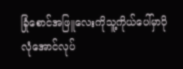ခြုံစောင်အဖြူလေးကိုသူ့ကိုယ်ပေါ်မှာပိုလုံအောင်လုပ်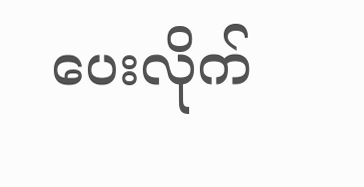ပေးလိုက်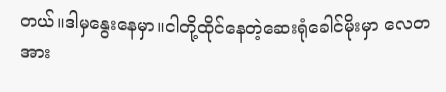တယ်။ဒါမှနွေးနေမှာ။ငါတို့ထိုင်နေတဲ့ဆေးရုံခေါင်မိုးမှာ လေတအား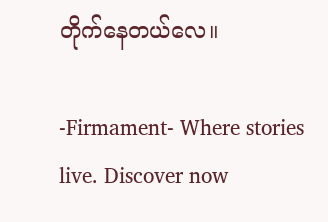တိုက်နေတယ်လေ။

-Firmament- Where stories live. Discover now